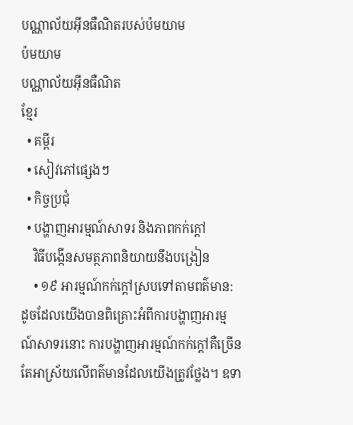បណ្ណាល័យអ៊ីនធឺណិតរបស់ប៉មយាម
ប៉មយាម
បណ្ណាល័យអ៊ីនធឺណិត
ខ្មែរ
  • គម្ពីរ
  • សៀវភៅផ្សេងៗ
  • កិច្ចប្រជុំ
  • បង្ហាញអារម្មណ៍សាទរ និងភាពកក់ក្ដៅ
    វិធីបង្កើនសមត្ថភាពនិយាយនឹងបង្រៀន
    • ១៩ អារម្មណ៍កក់ក្ដៅស្របទៅតាមពត៌មាន: ដូចដែលយើងបានពិគ្រោះអំពីការបង្ហាញអារម្មណ៍សាទរនោះ ការបង្ហាញអារម្មណ៍កក់ក្ដៅគឺច្រើនតែអាស្រ័យលើពត៌មានដែលយើងត្រូវថ្លែង។ ឧទា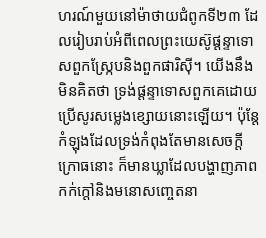ហរណ៍មួយនៅម៉ាថាយជំពូកទី២៣ ដែលរៀបរាប់អំពីពេលព្រះយេស៊ូផ្ដន្ទាទោសពួកស្ក្រែបនិងពួកផារិស៊ី។ យើងនឹងមិនគិតថា ទ្រង់ផ្ដន្ទាទោសពួកគេដោយប្រើសូរសម្លេងខ្សោយនោះឡើយ។ ប៉ុន្តែ កំឡុងដែលទ្រង់កំពុងតែមានសេចក្ដីក្រោធនោះ ក៏មានឃ្លាដែលបង្ហាញភាពកក់ក្ដៅនិងមនោសញ្ចេតនា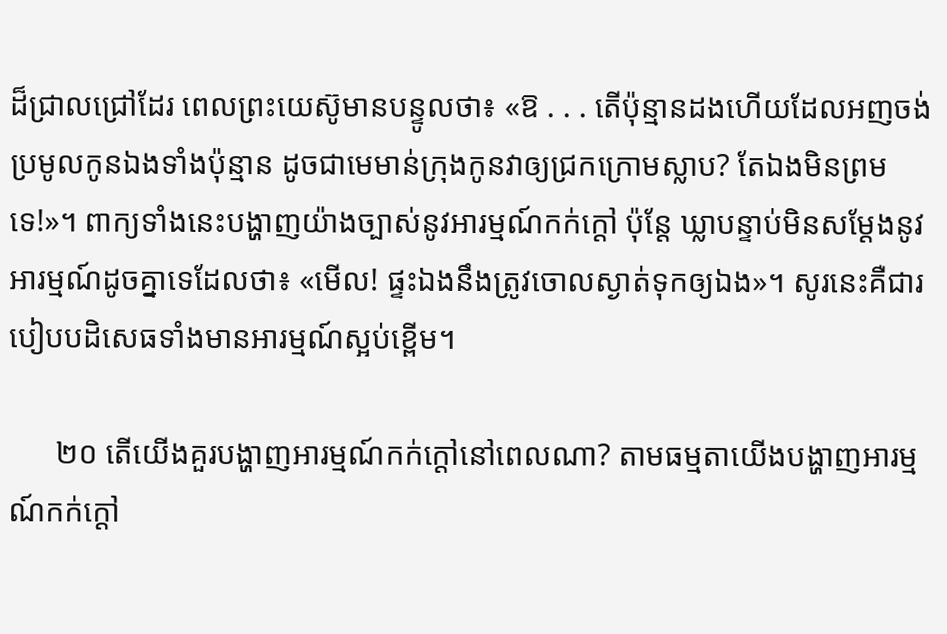ដ៏ជ្រាលជ្រៅដែរ ពេលព្រះយេស៊ូមានបន្ទូលថា៖ «ឱ . . . តើប៉ុន្មានដងហើយដែលអញចង់ប្រមូលកូនឯងទាំងប៉ុន្មាន ដូចជាមេមាន់ក្រុងកូនវាឲ្យជ្រកក្រោមស្លាប? តែឯងមិនព្រមទេ!»។ ពាក្យទាំងនេះបង្ហាញយ៉ាងច្បាស់នូវអារម្មណ៍កក់ក្ដៅ ប៉ុន្តែ ឃ្លាបន្ទាប់មិនសម្ដែងនូវអារម្មណ៍ដូចគ្នាទេដែលថា៖ «មើល! ផ្ទះឯងនឹងត្រូវចោលស្ងាត់ទុកឲ្យឯង»។ សូរនេះគឺជារបៀបបដិសេធទាំងមានអារម្មណ៍ស្អប់ខ្ពើម។

      ២០ តើយើងគួរបង្ហាញអារម្មណ៍កក់ក្ដៅនៅពេលណា? តាមធម្មតាយើងបង្ហាញអារម្មណ៍កក់ក្ដៅ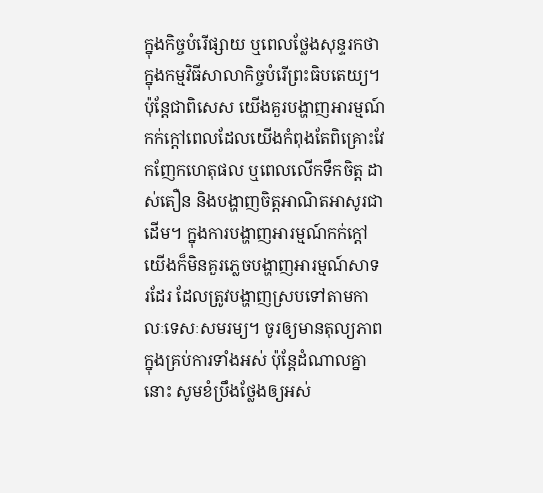ក្នុងកិច្ចបំរើផ្សាយ ឬពេលថ្លែងសុន្ទរកថាក្នុងកម្មវិធីសាលាកិច្ចបំរើព្រះធិបតេយ្យ។ ប៉ុន្តែជាពិសេស យើងគួរបង្ហាញអារម្មណ៍កក់ក្ដៅពេលដែលយើងកំពុងតែពិគ្រោះវែកញែកហេតុផល ឬពេលលើកទឹកចិត្ត ដាស់តឿន និងបង្ហាញចិត្តអាណិតអាសូរជាដើម។ ក្នុងការបង្ហាញអារម្មណ៍កក់ក្ដៅ យើងក៏មិនគួរភ្លេចបង្ហាញអារម្មណ៍សាទរដែរ ដែលត្រូវបង្ហាញស្របទៅតាមកាលៈទេសៈសមរម្យ។ ចូរឲ្យមានតុល្យភាពក្នុងគ្រប់ការទាំងអស់ ប៉ុន្តែដំណាលគ្នានោះ សូមខំប្រឹងថ្លែងឲ្យអស់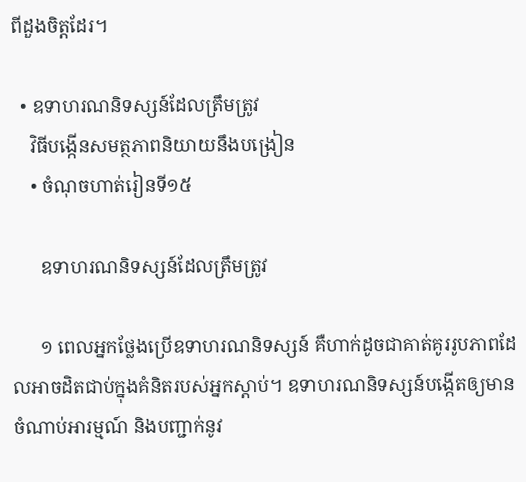ពីដួងចិត្តដែរ។

  • ឧទាហរណនិទស្សន៍ដែលត្រឹមត្រូវ
    វិធីបង្កើនសមត្ថភាពនិយាយនឹងបង្រៀន
    • ចំណុចហាត់រៀនទី១៥

      ឧទាហរណនិទស្សន៍ដែលត្រឹមត្រូវ

      ១ ពេលអ្នកថ្លែងប្រើឧទាហរណនិទស្សន៍ គឺហាក់ដូចជាគាត់គូររូបភាពដែលអាចដិតជាប់ក្នុងគំនិតរបស់អ្នកស្ដាប់។ ឧទាហរណនិទស្សន៍បង្កើតឲ្យមានចំណាប់អារម្មណ៍ និងបញ្ជាក់នូវ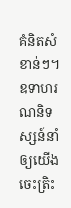គំនិតសំខាន់ៗ។ ឧទាហរណនិទស្សន៍នាំឲ្យយើងចេះត្រិះ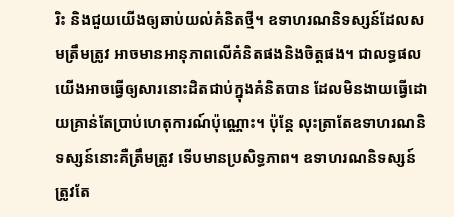រិះ និងជួយយើងឲ្យឆាប់យល់គំនិតថ្មី។ ឧទាហរណនិទស្សន៍ដែលសមត្រឹមត្រូវ អាចមានអានុភាពលើគំនិតផងនិងចិត្តផង។ ជាលទ្ធផល យើងអាចធ្វើឲ្យសារនោះដិតជាប់ក្នុងគំនិតបាន ដែលមិនងាយធ្វើដោយគ្រាន់តែប្រាប់ហេតុការណ៍ប៉ុណ្ណោះ។ ប៉ុន្តែ លុះត្រាតែឧទាហរណនិទស្សន៍នោះគឺត្រឹមត្រូវ ទើបមានប្រសិទ្ធភាព។ ឧទាហរណនិទស្សន៍ត្រូវតែ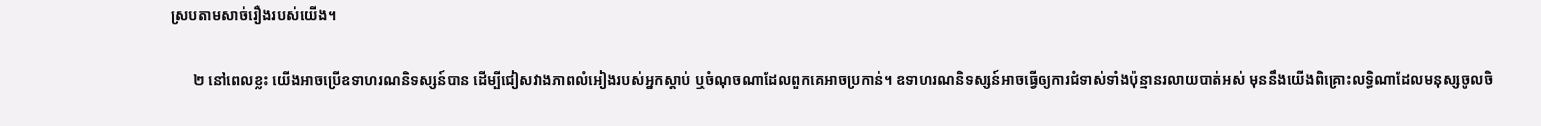ស្របតាមសាច់រឿងរបស់យើង។

      ២ នៅពេលខ្លះ យើងអាចប្រើឧទាហរណនិទស្សន៍បាន ដើម្បីជៀសវាងភាពលំអៀងរបស់អ្នកស្ដាប់ ឬចំណុចណាដែលពួកគេអាចប្រកាន់។ ឧទាហរណនិទស្សន៍អាចធ្វើឲ្យការជំទាស់ទាំងប៉ុន្មានរលាយបាត់អស់ មុននឹងយើងពិគ្រោះលទ្ធិណាដែលមនុស្សចូលចិ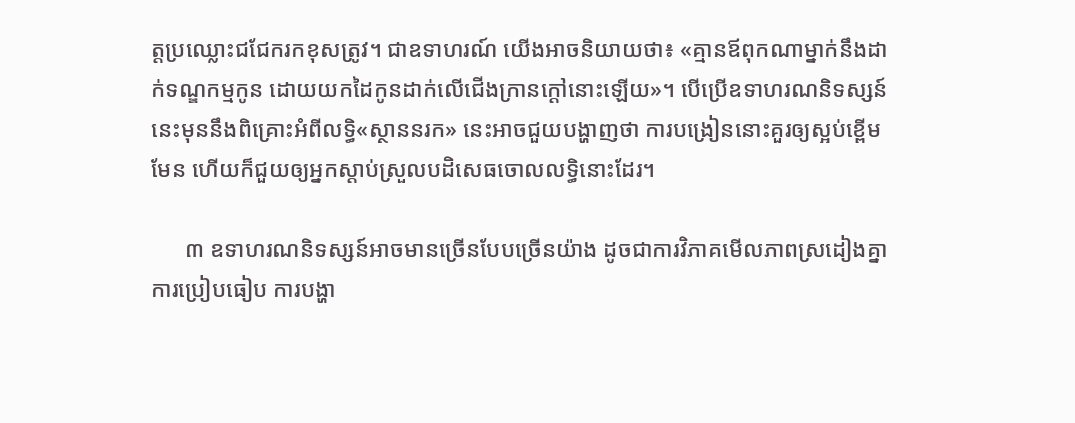ត្តប្រឈ្លោះជជែករកខុសត្រូវ។ ជាឧទាហរណ៍ យើងអាចនិយាយថា៖ «គ្មានឪពុកណាម្នាក់នឹងដាក់ទណ្ឌកម្មកូន ដោយយកដៃកូនដាក់លើជើងក្រានក្ដៅនោះឡើយ»។ បើប្រើឧទាហរណនិទស្សន៍នេះមុននឹងពិគ្រោះអំពីលទ្ធិ«ស្ថាននរក» នេះអាចជួយបង្ហាញថា ការបង្រៀននោះគួរឲ្យស្អប់ខ្ពើមមែន ហើយក៏ជួយឲ្យអ្នកស្ដាប់ស្រួលបដិសេធចោលលទ្ធិនោះដែរ។

      ៣ ឧទាហរណនិទស្សន៍អាចមានច្រើនបែបច្រើនយ៉ាង ដូចជាការវិភាគមើលភាពស្រដៀងគ្នា ការប្រៀបធៀប ការបង្ហា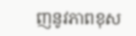ញនូវភាពខុស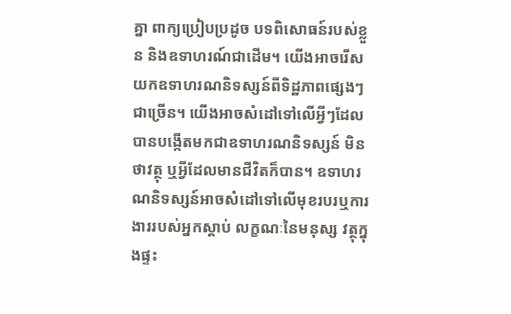គ្នា ពាក្យប្រៀបប្រដូច បទពិសោធន៍របស់ខ្លួន និងឧទាហរណ៍ជាដើម។ យើងអាចរើសយកឧទាហរណនិទស្សន៍ពីទិដ្ឋភាពផ្សេងៗជាច្រើន។ យើងអាចសំដៅទៅលើអ្វីៗដែលបានបង្កើតមកជាឧទាហរណនិទស្សន៍ មិនថាវត្ថុ ឬអ្វីដែលមានជីវិតក៏បាន។ ឧទាហរណនិទស្សន៍អាចសំដៅទៅលើមុខរបរឬការងាររបស់អ្នកស្ដាប់ លក្ខណៈនៃមនុស្ស វត្ថុក្នុងផ្ទះ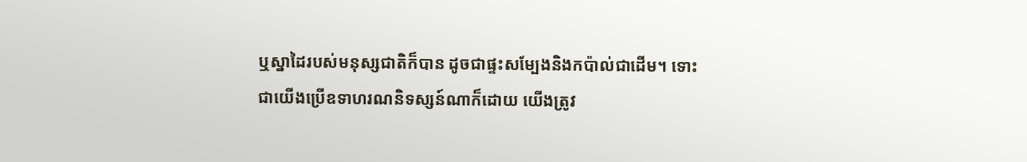ឬស្នាដៃរបស់មនុស្សជាតិក៏បាន ដូចជាផ្ទះសម្បែងនិងកប៉ាល់ជាដើម។ ទោះជាយើងប្រើឧទាហរណនិទស្សន៍ណាក៏ដោយ យើងត្រូវ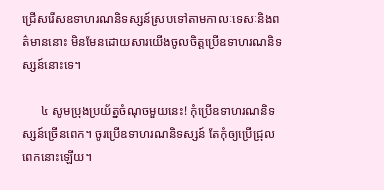ជ្រើសរើសឧទាហរណនិទស្សន៍ស្របទៅតាមកាលៈទេសៈនិងពត៌មាននោះ មិនមែនដោយសារយើងចូលចិត្តប្រើឧទាហរណនិទស្សន៍នោះទេ។

      ៤ សូមប្រុងប្រយ័ត្នចំណុចមួយនេះ! កុំប្រើឧទាហរណនិទស្សន៍ច្រើនពេក។ ចូរប្រើឧទាហរណនិទស្សន៍ តែកុំឲ្យប្រើជ្រុលពេកនោះឡើយ។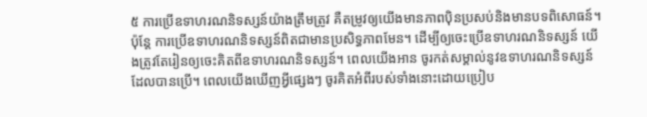៥ ការប្រើឧទាហរណនិទស្សន៍យ៉ាងត្រឹមត្រូវ គឺតម្រូវឲ្យយើងមានភាពប៉ិនប្រសប់និងមានបទពិសោធន៍។ ប៉ុន្តែ ការប្រើឧទាហរណនិទស្សន៍ពិតជាមានប្រសិទ្ធភាពមែន។ ដើម្បីឲ្យចេះប្រើឧទាហរណនិទស្សន៍ យើងត្រូវតែរៀនឲ្យចេះគិតពីឧទាហរណនិទស្សន៍។ ពេលយើងអាន ចូរកត់សម្គាល់នូវឧទាហរណនិទស្សន៍ដែលបានប្រើ។ ពេលយើងឃើញអ្វីផ្សេងៗ ចូរគិតអំពីរបស់ទាំងនោះដោយប្រៀប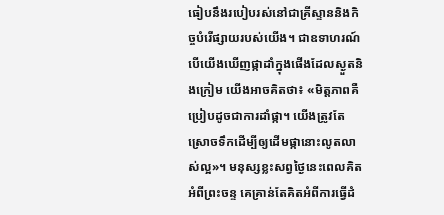ធៀបនឹងរបៀបរស់នៅជាគ្រីស្ទាននិងកិច្ចបំរើផ្សាយរបស់យើង។ ជាឧទាហរណ៍ បើយើងឃើញផ្កាដាំក្នុងផើងដែលស្ងួតនិងក្រៀម យើងអាចគិតថា៖ «មិត្តភាពគឺប្រៀបដូចជាការដាំផ្កា។ យើងត្រូវតែស្រោចទឹកដើម្បីឲ្យដើមផ្កានោះលូតលាស់ល្អ»។ មនុស្សខ្លះសព្វថ្ងៃនេះពេលគិតអំពីព្រះចន្ទ គេគ្រាន់តែគិតអំពីការធ្វើដំ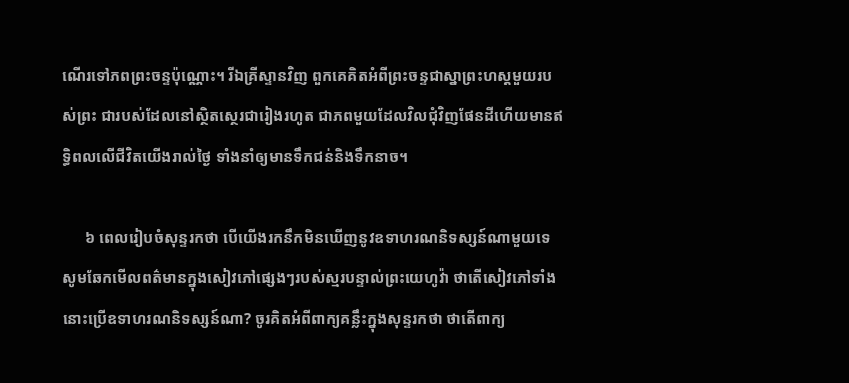ណើរទៅភពព្រះចន្ទប៉ុណ្ណោះ។ រីឯគ្រីស្ទានវិញ ពួកគេគិតអំពីព្រះចន្ទជាស្នាព្រះហស្តមួយរបស់ព្រះ ជារបស់ដែលនៅស្ថិតស្ថេរជារៀងរហូត ជាភពមួយដែលវិលជុំវិញផែនដីហើយមានឥទ្ធិពលលើជីវិតយើងរាល់ថ្ងៃ ទាំងនាំឲ្យមានទឹកជន់និងទឹកនាច។

      ៦ ពេលរៀបចំសុន្ទរកថា បើយើងរកនឹកមិនឃើញនូវឧទាហរណនិទស្សន៍ណាមួយទេ សូមឆែកមើលពត៌មានក្នុងសៀវភៅផ្សេងៗរបស់ស្មរបន្ទាល់ព្រះយេហូវ៉ា ថាតើសៀវភៅទាំងនោះប្រើឧទាហរណនិទស្សន៍ណា? ចូរគិតអំពីពាក្យគន្លឹះក្នុងសុន្ទរកថា ថាតើពាក្យ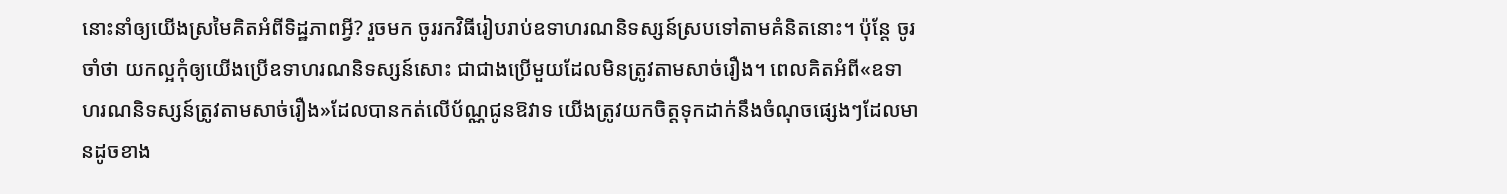នោះនាំឲ្យយើងស្រមៃគិតអំពីទិដ្ឋភាពអ្វី? រួចមក ចូររកវិធីរៀបរាប់ឧទាហរណនិទស្សន៍ស្របទៅតាមគំនិតនោះ។ ប៉ុន្តែ ចូរចាំថា យកល្អកុំឲ្យយើងប្រើឧទាហរណនិទស្សន៍សោះ ជាជាងប្រើមួយដែលមិនត្រូវតាមសាច់រឿង។ ពេលគិតអំពី«ឧទាហរណនិទស្សន៍ត្រូវតាមសាច់រឿង»ដែលបានកត់លើប័ណ្ណជូនឱវាទ យើងត្រូវយកចិត្តទុកដាក់នឹងចំណុចផ្សេងៗដែលមានដូចខាង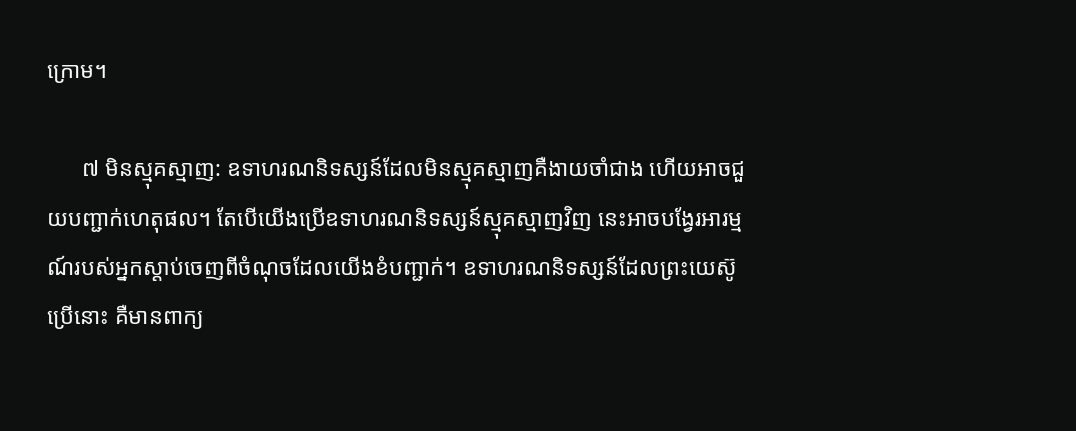ក្រោម។

      ៧ មិនស្មុគស្មាញ: ឧទាហរណនិទស្សន៍ដែលមិនស្មុគស្មាញគឺងាយចាំជាង ហើយអាចជួយបញ្ជាក់ហេតុផល។ តែបើយើងប្រើឧទាហរណនិទស្សន៍ស្មុគស្មាញវិញ នេះអាចបង្វែរអារម្មណ៍របស់អ្នកស្ដាប់ចេញពីចំណុចដែលយើងខំបញ្ជាក់។ ឧទាហរណនិទស្សន៍ដែលព្រះយេស៊ូប្រើនោះ គឺមានពាក្យ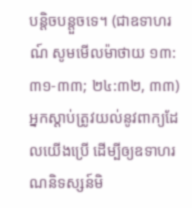បន្ដិចបន្តួចទេ។ (ជាឧទាហរណ៍ សូមមើលម៉ាថាយ ១៣:៣១-៣៣; ២៤:៣២, ៣៣) អ្នកស្ដាប់ត្រូវយល់នូវពាក្យដែលយើងប្រើ ដើម្បីឲ្យឧទាហរណនិទស្សន៍មិ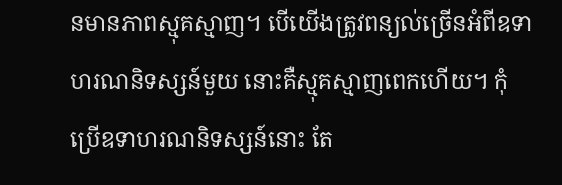នមានភាពស្មុគស្មាញ។ បើយើងត្រូវពន្យល់ច្រើនអំពីឧទាហរណនិទស្សន៍មួយ នោះគឺស្មុគស្មាញពេកហើយ។ កុំប្រើឧទាហរណនិទស្សន៍នោះ តែ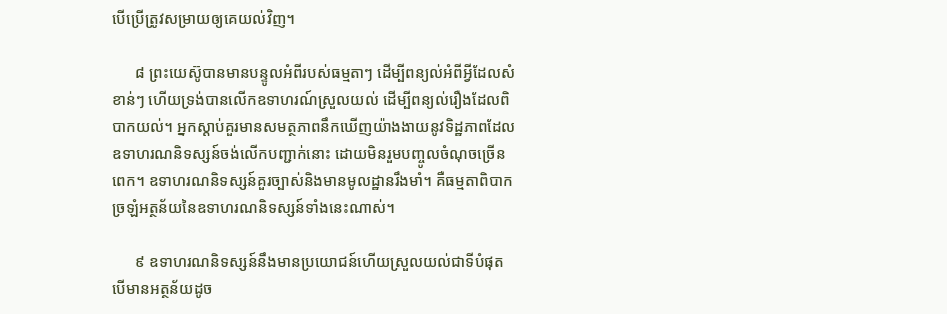បើប្រើត្រូវសម្រាយឲ្យគេយល់វិញ។

      ៨ ព្រះយេស៊ូបានមានបន្ទូលអំពីរបស់ធម្មតាៗ ដើម្បីពន្យល់អំពីអ្វីដែលសំខាន់ៗ ហើយទ្រង់បានលើកឧទាហរណ៍ស្រួលយល់ ដើម្បីពន្យល់រឿងដែលពិបាកយល់។ អ្នកស្ដាប់គួរមានសមត្ថភាពនឹកឃើញយ៉ាងងាយនូវទិដ្ឋភាពដែលឧទាហរណនិទស្សន៍ចង់លើកបញ្ជាក់នោះ ដោយមិនរួមបញ្ចូលចំណុចច្រើនពេក។ ឧទាហរណនិទស្សន៍គួរច្បាស់និងមានមូលដ្ឋានរឹងមាំ។ គឺធម្មតាពិបាកច្រឡំអត្ថន័យនៃឧទាហរណនិទស្សន៍ទាំងនេះណាស់។

      ៩ ឧទាហរណនិទស្សន៍នឹងមានប្រយោជន៍ហើយស្រួលយល់ជាទីបំផុត បើមានអត្ថន័យដូច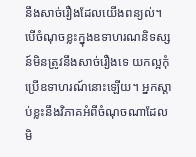នឹងសាច់រឿងដែលយើងពន្យល់។ បើចំណុចខ្លះក្នុងឧទាហរណនិទស្សន៍មិនត្រូវនឹងសាច់រឿងទេ យកល្អកុំប្រើឧទាហរណ៍នោះឡើយ។ អ្នកស្ដាប់ខ្លះនឹងវិភាគអំពីចំណុចណាដែលមិ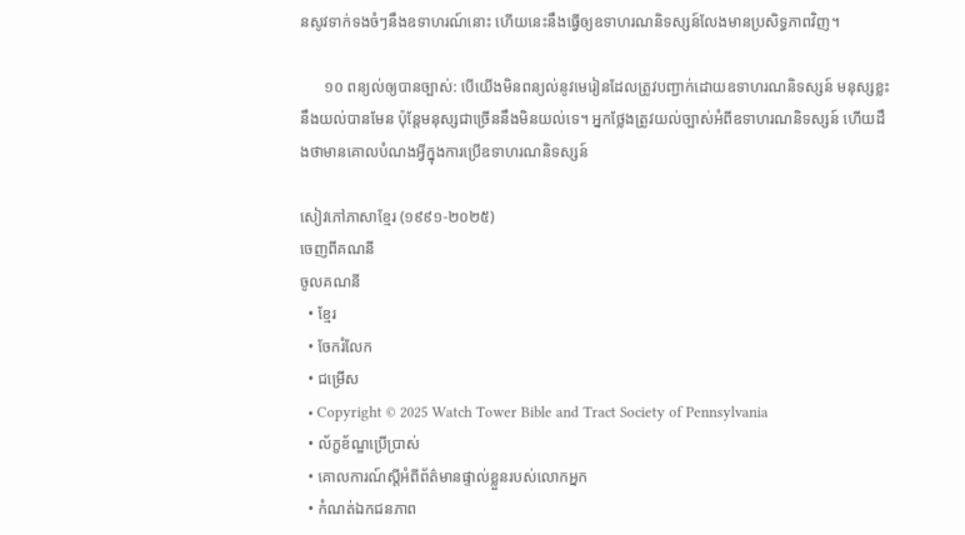នសូវទាក់ទងចំៗនឹងឧទាហរណ៍នោះ ហើយនេះនឹងធ្វើឲ្យឧទាហរណនិទស្សន៍លែងមានប្រសិទ្ធភាពវិញ។

      ១០ ពន្យល់ឲ្យបានច្បាស់: បើយើងមិនពន្យល់នូវមេរៀនដែលត្រូវបញ្ជាក់ដោយឧទាហរណនិទស្សន៍ មនុស្សខ្លះនឹងយល់បានមែន ប៉ុន្តែមនុស្សជាច្រើននឹងមិនយល់ទេ។ អ្នកថ្លែងត្រូវយល់ច្បាស់អំពីឧទាហរណនិទស្សន៍ ហើយដឹងថាមានគោលបំណងអ្វីក្នុងការប្រើឧទាហរណនិទស្សន៍

សៀវភៅភាសាខ្មែរ (១៩៩១-២០២៥)
ចេញពីគណនី
ចូលគណនី
  • ខ្មែរ
  • ចែករំលែក
  • ជម្រើស
  • Copyright © 2025 Watch Tower Bible and Tract Society of Pennsylvania
  • ល័ក្ខខ័ណ្ឌប្រើប្រាស់
  • គោលការណ៍ស្ដីអំពីព័ត៌មានផ្ទាល់ខ្លួនរបស់លោកអ្នក
  • កំណត់ឯកជនភាព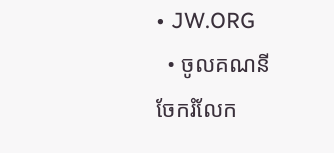• JW.ORG
  • ចូលគណនី
ចែករំលែក